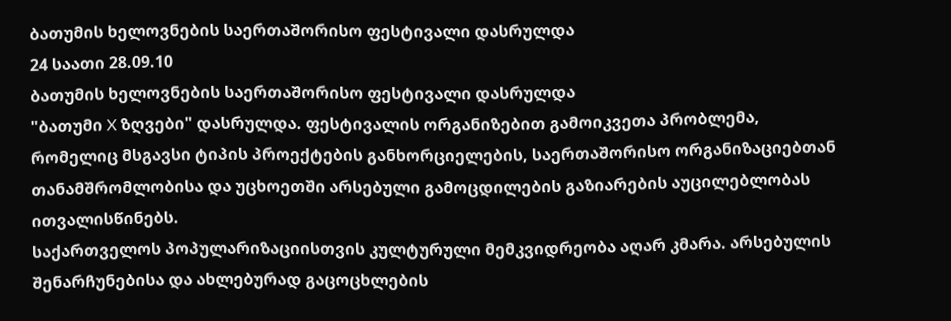ბათუმის ხელოვნების საერთაშორისო ფესტივალი დასრულდა
24 საათი 28.09.10
ბათუმის ხელოვნების საერთაშორისო ფესტივალი დასრულდა
"ბათუმი X ზღვები" დასრულდა. ფესტივალის ორგანიზებით გამოიკვეთა პრობლემა, რომელიც მსგავსი ტიპის პროექტების განხორციელების, საერთაშორისო ორგანიზაციებთან თანამშრომლობისა და უცხოეთში არსებული გამოცდილების გაზიარების აუცილებლობას ითვალისწინებს.
საქართველოს პოპულარიზაციისთვის კულტურული მემკვიდრეობა აღარ კმარა. არსებულის შენარჩუნებისა და ახლებურად გაცოცხლების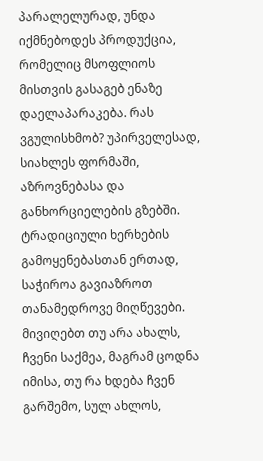პარალელურად, უნდა იქმნებოდეს პროდუქცია, რომელიც მსოფლიოს მისთვის გასაგებ ენაზე დაელაპარაკება. რას ვგულისხმობ? უპირველესად, სიახლეს ფორმაში, აზროვნებასა და განხორციელების გზებში. ტრადიციული ხერხების გამოყენებასთან ერთად, საჭიროა გავიაზროთ თანამედროვე მიღწევები. მივიღებთ თუ არა ახალს, ჩვენი საქმეა, მაგრამ ცოდნა იმისა, თუ რა ხდება ჩვენ გარშემო, სულ ახლოს,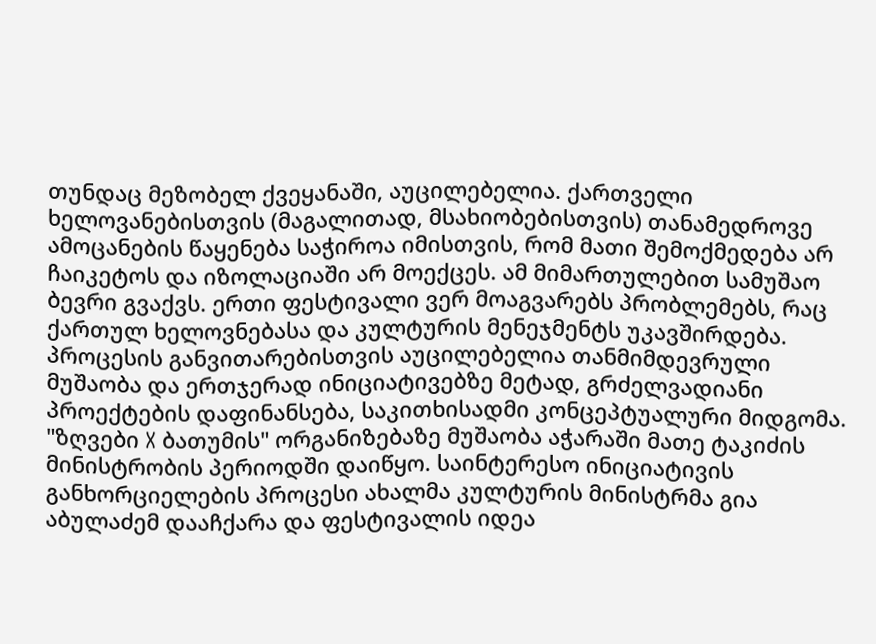თუნდაც მეზობელ ქვეყანაში, აუცილებელია. ქართველი ხელოვანებისთვის (მაგალითად, მსახიობებისთვის) თანამედროვე ამოცანების წაყენება საჭიროა იმისთვის, რომ მათი შემოქმედება არ ჩაიკეტოს და იზოლაციაში არ მოექცეს. ამ მიმართულებით სამუშაო ბევრი გვაქვს. ერთი ფესტივალი ვერ მოაგვარებს პრობლემებს, რაც ქართულ ხელოვნებასა და კულტურის მენეჯმენტს უკავშირდება. პროცესის განვითარებისთვის აუცილებელია თანმიმდევრული მუშაობა და ერთჯერად ინიციატივებზე მეტად, გრძელვადიანი პროექტების დაფინანსება, საკითხისადმი კონცეპტუალური მიდგომა.
"ზღვები X ბათუმის" ორგანიზებაზე მუშაობა აჭარაში მათე ტაკიძის მინისტრობის პერიოდში დაიწყო. საინტერესო ინიციატივის განხორციელების პროცესი ახალმა კულტურის მინისტრმა გია აბულაძემ დააჩქარა და ფესტივალის იდეა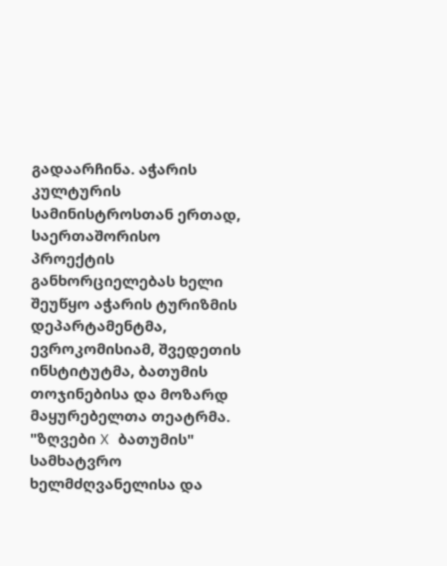გადაარჩინა. აჭარის კულტურის სამინისტროსთან ერთად, საერთაშორისო პროექტის განხორციელებას ხელი შეუწყო აჭარის ტურიზმის დეპარტამენტმა, ევროკომისიამ, შვედეთის ინსტიტუტმა, ბათუმის თოჯინებისა და მოზარდ მაყურებელთა თეატრმა. "ზღვები X ბათუმის" სამხატვრო ხელმძღვანელისა და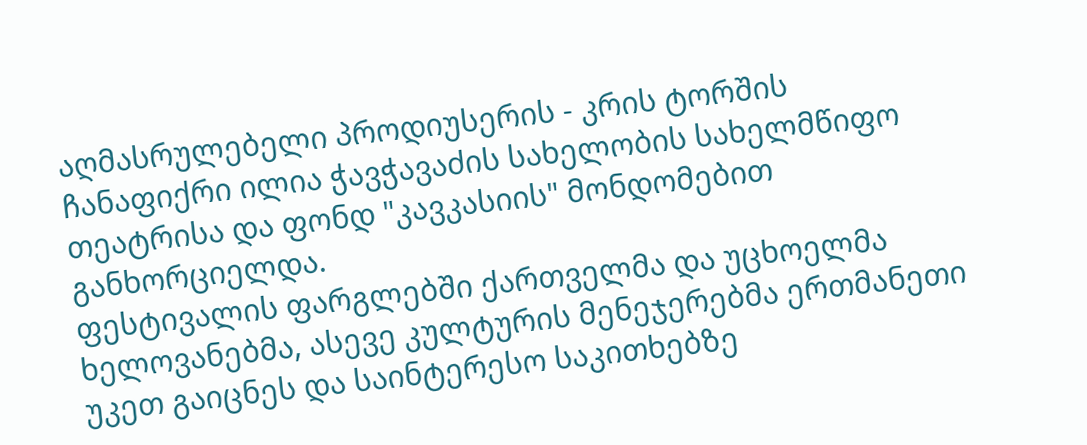აღმასრულებელი პროდიუსერის - კრის ტორშის ჩანაფიქრი ილია ჭავჭავაძის სახელობის სახელმწიფო თეატრისა და ფონდ "კავკასიის" მონდომებით განხორციელდა.
ფესტივალის ფარგლებში ქართველმა და უცხოელმა ხელოვანებმა, ასევე კულტურის მენეჯერებმა ერთმანეთი უკეთ გაიცნეს და საინტერესო საკითხებზე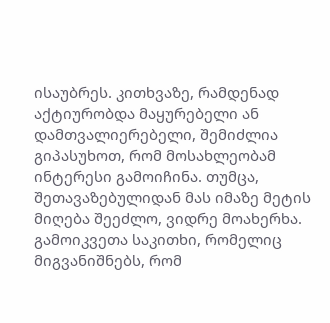ისაუბრეს. კითხვაზე, რამდენად აქტიურობდა მაყურებელი ან დამთვალიერებელი, შემიძლია გიპასუხოთ, რომ მოსახლეობამ ინტერესი გამოიჩინა. თუმცა, შეთავაზებულიდან მას იმაზე მეტის მიღება შეეძლო, ვიდრე მოახერხა. გამოიკვეთა საკითხი, რომელიც მიგვანიშნებს, რომ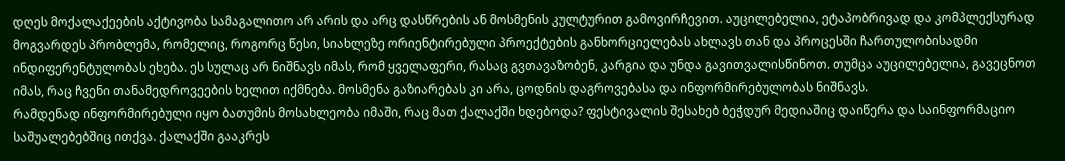დღეს მოქალაქეების აქტივობა სამაგალითო არ არის და არც დასწრების ან მოსმენის კულტურით გამოვირჩევით. აუცილებელია, ეტაპობრივად და კომპლექსურად მოგვარდეს პრობლემა, რომელიც, როგორც წესი, სიახლეზე ორიენტირებული პროექტების განხორციელებას ახლავს თან და პროცესში ჩართულობისადმი ინდიფერენტულობას ეხება. ეს სულაც არ ნიშნავს იმას, რომ ყველაფერი, რასაც გვთავაზობენ, კარგია და უნდა გავითვალისწინოთ. თუმცა აუცილებელია, გავეცნოთ იმას, რაც ჩვენი თანამედროვეების ხელით იქმნება. მოსმენა გაზიარებას კი არა, ცოდნის დაგროვებასა და ინფორმირებულობას ნიშნავს.
რამდენად ინფორმირებული იყო ბათუმის მოსახლეობა იმაში, რაც მათ ქალაქში ხდებოდა? ფესტივალის შესახებ ბეჭდურ მედიაშიც დაიწერა და საინფორმაციო საშუალებებშიც ითქვა. ქალაქში გააკრეს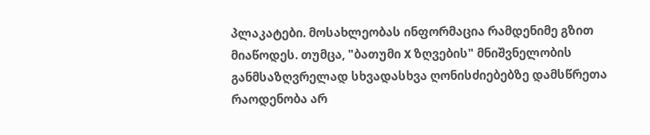პლაკატები. მოსახლეობას ინფორმაცია რამდენიმე გზით მიაწოდეს. თუმცა, "ბათუმი X ზღვების" მნიშვნელობის განმსაზღვრელად სხვადასხვა ღონისძიებებზე დამსწრეთა რაოდენობა არ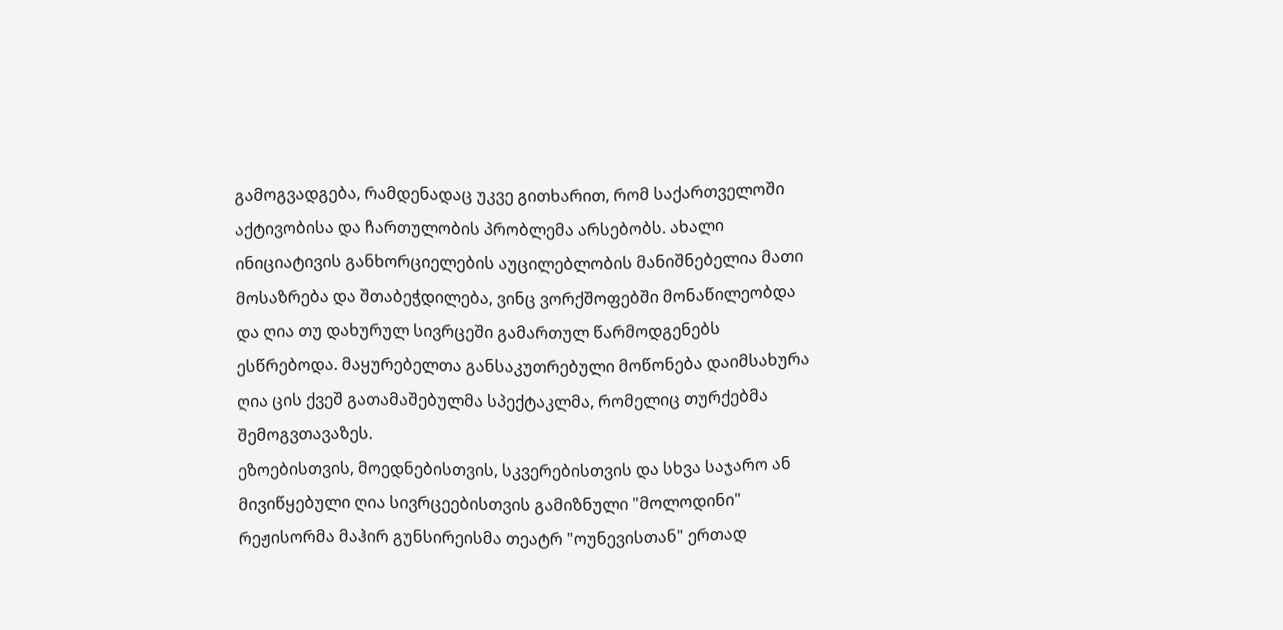გამოგვადგება, რამდენადაც უკვე გითხარით, რომ საქართველოში აქტივობისა და ჩართულობის პრობლემა არსებობს. ახალი ინიციატივის განხორციელების აუცილებლობის მანიშნებელია მათი მოსაზრება და შთაბეჭდილება, ვინც ვორქშოფებში მონაწილეობდა და ღია თუ დახურულ სივრცეში გამართულ წარმოდგენებს ესწრებოდა. მაყურებელთა განსაკუთრებული მოწონება დაიმსახურა ღია ცის ქვეშ გათამაშებულმა სპექტაკლმა, რომელიც თურქებმა შემოგვთავაზეს.
ეზოებისთვის, მოედნებისთვის, სკვერებისთვის და სხვა საჯარო ან მივიწყებული ღია სივრცეებისთვის გამიზნული "მოლოდინი" რეჟისორმა მაჰირ გუნსირეისმა თეატრ "ოუნევისთან" ერთად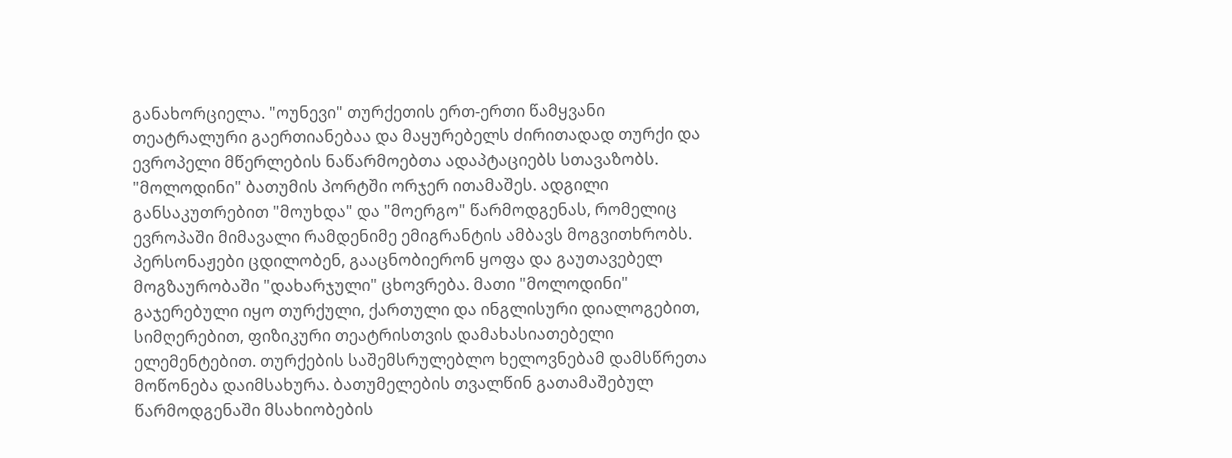განახორციელა. "ოუნევი" თურქეთის ერთ-ერთი წამყვანი თეატრალური გაერთიანებაა და მაყურებელს ძირითადად თურქი და ევროპელი მწერლების ნაწარმოებთა ადაპტაციებს სთავაზობს. "მოლოდინი" ბათუმის პორტში ორჯერ ითამაშეს. ადგილი განსაკუთრებით "მოუხდა" და "მოერგო" წარმოდგენას, რომელიც ევროპაში მიმავალი რამდენიმე ემიგრანტის ამბავს მოგვითხრობს. პერსონაჟები ცდილობენ, გააცნობიერონ ყოფა და გაუთავებელ მოგზაურობაში "დახარჯული" ცხოვრება. მათი "მოლოდინი" გაჯერებული იყო თურქული, ქართული და ინგლისური დიალოგებით, სიმღერებით, ფიზიკური თეატრისთვის დამახასიათებელი ელემენტებით. თურქების საშემსრულებლო ხელოვნებამ დამსწრეთა მოწონება დაიმსახურა. ბათუმელების თვალწინ გათამაშებულ წარმოდგენაში მსახიობების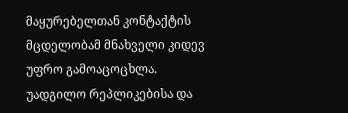მაყურებელთან კონტაქტის მცდელობამ მნახველი კიდევ უფრო გამოაცოცხლა. უადგილო რეპლიკებისა და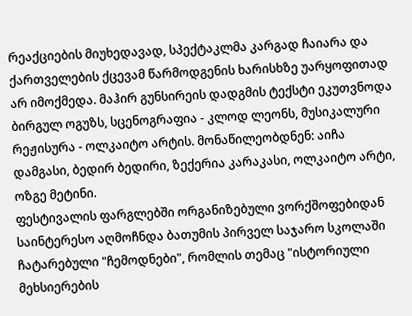რეაქციების მიუხედავად, სპექტაკლმა კარგად ჩაიარა და ქართველების ქცევამ წარმოდგენის ხარისხზე უარყოფითად არ იმოქმედა. მაჰირ გუნსირეის დადგმის ტექსტი ეკუთვნოდა ბირგულ ოგუზს, სცენოგრაფია - კლოდ ლეონს, მუსიკალური რეჟისურა - ოლკაიტო არტის. მონაწილეობდნენ: აიჩა დამგასი, ბედირ ბედირი, ზექერია კარაკასი, ოლკაიტო არტი, ოზგე მეტინი.
ფესტივალის ფარგლებში ორგანიზებული ვორქშოფებიდან საინტერესო აღმოჩნდა ბათუმის პირველ საჯარო სკოლაში ჩატარებული "ჩემოდნები", რომლის თემაც "ისტორიული მეხსიერების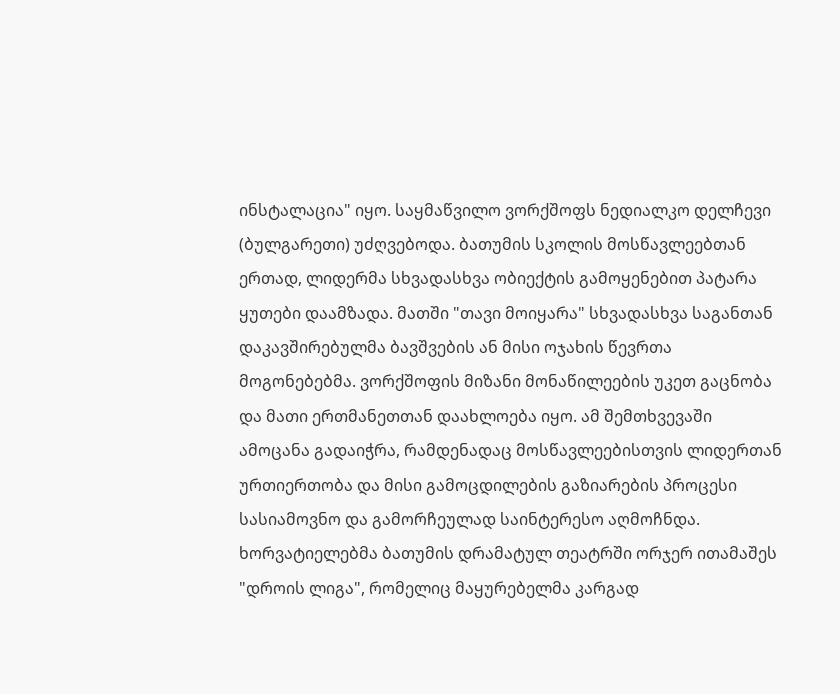ინსტალაცია" იყო. საყმაწვილო ვორქშოფს ნედიალკო დელჩევი (ბულგარეთი) უძღვებოდა. ბათუმის სკოლის მოსწავლეებთან ერთად, ლიდერმა სხვადასხვა ობიექტის გამოყენებით პატარა ყუთები დაამზადა. მათში "თავი მოიყარა" სხვადასხვა საგანთან დაკავშირებულმა ბავშვების ან მისი ოჯახის წევრთა მოგონებებმა. ვორქშოფის მიზანი მონაწილეების უკეთ გაცნობა და მათი ერთმანეთთან დაახლოება იყო. ამ შემთხვევაში ამოცანა გადაიჭრა, რამდენადაც მოსწავლეებისთვის ლიდერთან ურთიერთობა და მისი გამოცდილების გაზიარების პროცესი სასიამოვნო და გამორჩეულად საინტერესო აღმოჩნდა.
ხორვატიელებმა ბათუმის დრამატულ თეატრში ორჯერ ითამაშეს "დროის ლიგა", რომელიც მაყურებელმა კარგად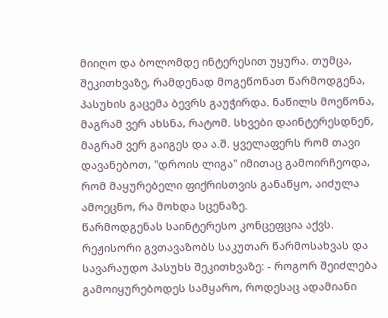მიიღო და ბოლომდე ინტერესით უყურა. თუმცა, შეკითხვაზე, რამდენად მოგეწონათ წარმოდგენა, პასუხის გაცემა ბევრს გაუჭირდა. ნაწილს მოეწონა, მაგრამ ვერ ახსნა, რატომ. სხვები დაინტერესდნენ, მაგრამ ვერ გაიგეს და ა.შ. ყველაფერს რომ თავი დავანებოთ, "დროის ლიგა" იმითაც გამოირჩეოდა, რომ მაყურებელი ფიქრისთვის განაწყო, აიძულა ამოეცნო, რა მოხდა სცენაზე.
წარმოდგენას საინტერესო კონცეფცია აქვს. რეჟისორი გვთავაზობს საკუთარ წარმოსახვას და სავარაუდო პასუხს შეკითხვაზე: - როგორ შეიძლება გამოიყურებოდეს სამყარო, როდესაც ადამიანი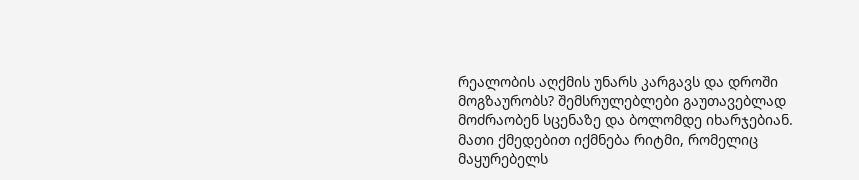რეალობის აღქმის უნარს კარგავს და დროში მოგზაურობს? შემსრულებლები გაუთავებლად მოძრაობენ სცენაზე და ბოლომდე იხარჯებიან. მათი ქმედებით იქმნება რიტმი, რომელიც მაყურებელს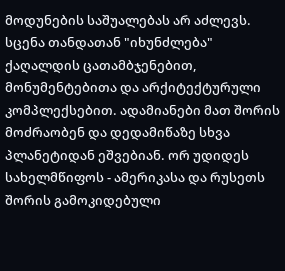მოდუნების საშუალებას არ აძლევს. სცენა თანდათან "იხუნძლება" ქაღალდის ცათამბჯენებით, მონუმენტებითა და არქიტექტურული კომპლექსებით. ადამიანები მათ შორის მოძრაობენ და დედამიწაზე სხვა პლანეტიდან ეშვებიან. ორ უდიდეს სახელმწიფოს - ამერიკასა და რუსეთს შორის გამოკიდებული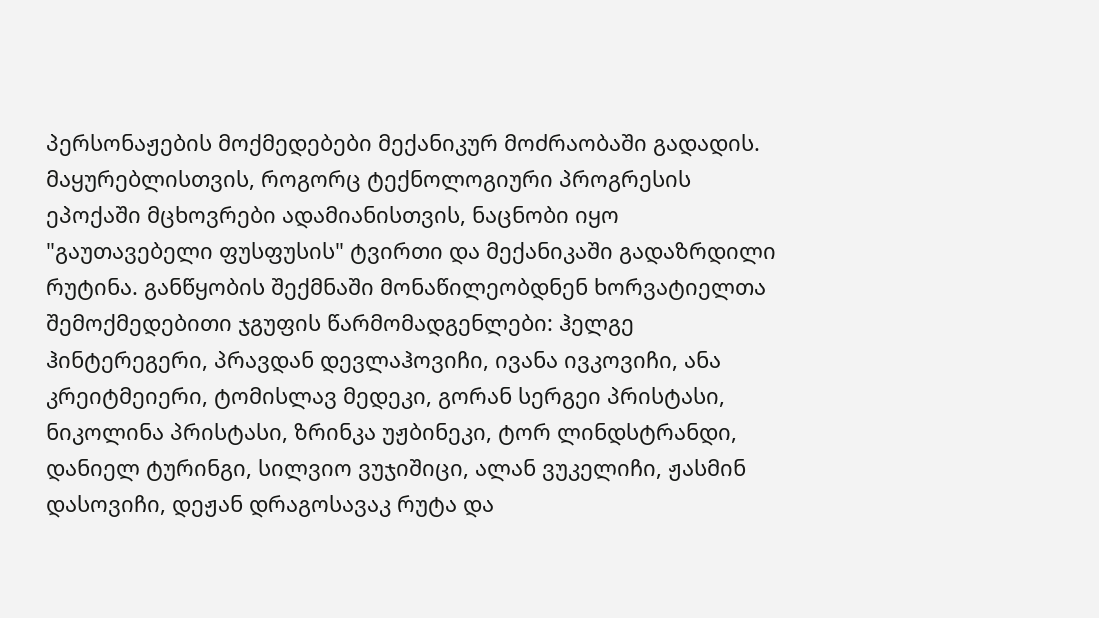პერსონაჟების მოქმედებები მექანიკურ მოძრაობაში გადადის. მაყურებლისთვის, როგორც ტექნოლოგიური პროგრესის ეპოქაში მცხოვრები ადამიანისთვის, ნაცნობი იყო "გაუთავებელი ფუსფუსის" ტვირთი და მექანიკაში გადაზრდილი რუტინა. განწყობის შექმნაში მონაწილეობდნენ ხორვატიელთა შემოქმედებითი ჯგუფის წარმომადგენლები: ჰელგე ჰინტერეგერი, პრავდან დევლაჰოვიჩი, ივანა ივკოვიჩი, ანა კრეიტმეიერი, ტომისლავ მედეკი, გორან სერგეი პრისტასი, ნიკოლინა პრისტასი, ზრინკა უჟბინეკი, ტორ ლინდსტრანდი, დანიელ ტურინგი, სილვიო ვუჯიშიცი, ალან ვუკელიჩი, ჟასმინ დასოვიჩი, დეჟან დრაგოსავაკ რუტა და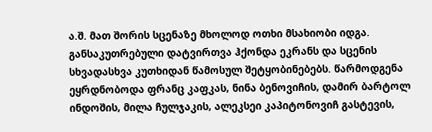ა.შ. მათ შორის სცენაზე მხოლოდ ოთხი მსახიობი იდგა. განსაკუთრებული დატვირთვა ჰქონდა ეკრანს და სცენის სხვადასხვა კუთხიდან წამოსულ შეტყობინებებს. წარმოდგენა ეყრდნობოდა ფრანც კაფკას, ნინა ბენოვიჩის, დამირ ბარტოლ ინდოშის, მილა ჩულჯაკის, ალეკსეი კაპიტონოვიჩ გასტევის,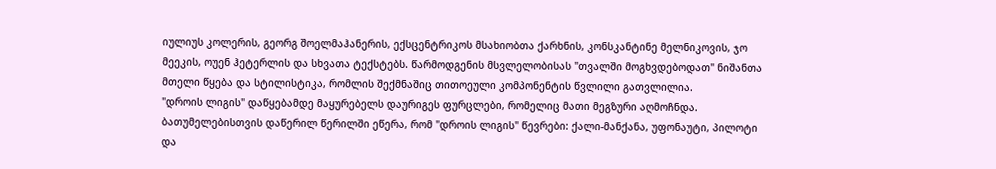იულიუს კოლერის, გეორგ შოელმაჰანერის, ექსცენტრიკოს მსახიობთა ქარხნის, კონსკანტინე მელნიკოვის, ჯო მეეკის, ოუენ ჰეტერლის და სხვათა ტექსტებს. წარმოდგენის მსვლელობისას "თვალში მოგხვდებოდათ" ნიშანთა მთელი წყება და სტილისტიკა, რომლის შექმნაშიც თითოეული კომპონენტის წვლილი გათვლილია.
"დროის ლიგის" დაწყებამდე მაყურებელს დაურიგეს ფურცლები, რომელიც მათი მეგზური აღმოჩნდა. ბათუმელებისთვის დაწერილ წერილში ეწერა, რომ "დროის ლიგის" წევრები: ქალი-მანქანა, უფონაუტი, პილოტი და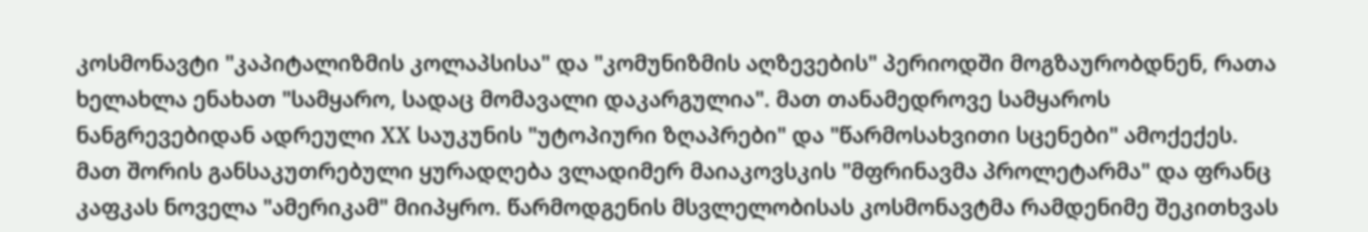კოსმონავტი "კაპიტალიზმის კოლაპსისა" და "კომუნიზმის აღზევების" პერიოდში მოგზაურობდნენ, რათა ხელახლა ენახათ "სამყარო, სადაც მომავალი დაკარგულია". მათ თანამედროვე სამყაროს ნანგრევებიდან ადრეული XX საუკუნის "უტოპიური ზღაპრები" და "წარმოსახვითი სცენები" ამოქექეს. მათ შორის განსაკუთრებული ყურადღება ვლადიმერ მაიაკოვსკის "მფრინავმა პროლეტარმა" და ფრანც კაფკას ნოველა "ამერიკამ" მიიპყრო. წარმოდგენის მსვლელობისას კოსმონავტმა რამდენიმე შეკითხვას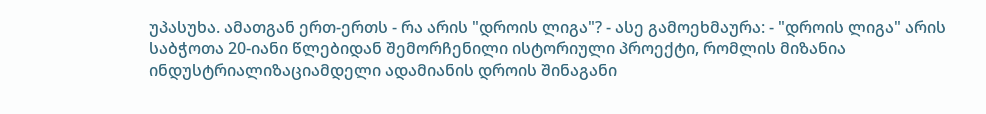უპასუხა. ამათგან ერთ-ერთს - რა არის "დროის ლიგა"? - ასე გამოეხმაურა: - "დროის ლიგა" არის საბჭოთა 20-იანი წლებიდან შემორჩენილი ისტორიული პროექტი, რომლის მიზანია ინდუსტრიალიზაციამდელი ადამიანის დროის შინაგანი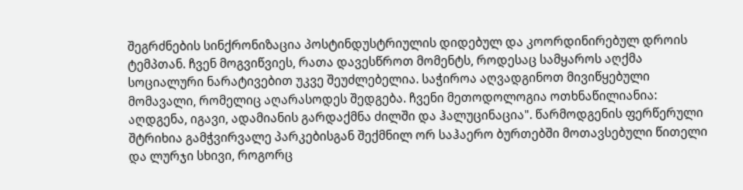შეგრძნების სინქრონიზაცია პოსტინდუსტრიულის დიდებულ და კოორდინირებულ დროის ტემპთან. ჩვენ მოგვიწვიეს, რათა დავესწროთ მომენტს, როდესაც სამყაროს აღქმა სოციალური ნარატივებით უკვე შეუძლებელია. საჭიროა აღვადგინოთ მივიწყებული მომავალი, რომელიც აღარასოდეს შედგება. ჩვენი მეთოდოლოგია ოთხნაწილიანია: აღდგენა, იგავი, ადამიანის გარდაქმნა ძილში და ჰალუცინაცია". წარმოდგენის ფერწერული შტრიხია გამჭვირვალე პარკებისგან შექმნილ ორ საჰაერო ბურთებში მოთავსებული წითელი და ლურჯი სხივი, როგორც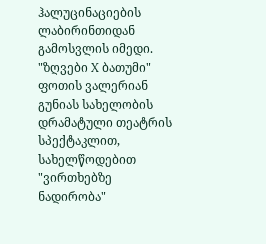ჰალუცინაციების ლაბირინთიდან გამოსვლის იმედი.
"ზღვები X ბათუმი" ფოთის ვალერიან გუნიას სახელობის დრამატული თეატრის სპექტაკლით, სახელწოდებით "ვირთხებზე ნადირობა"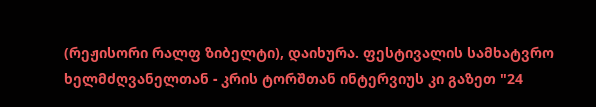(რეჟისორი რალფ ზიბელტი), დაიხურა. ფესტივალის სამხატვრო ხელმძღვანელთან - კრის ტორშთან ინტერვიუს კი გაზეთ "24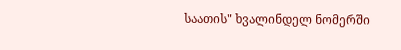საათის" ხვალინდელ ნომერში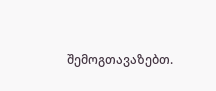შემოგთავაზებთ.